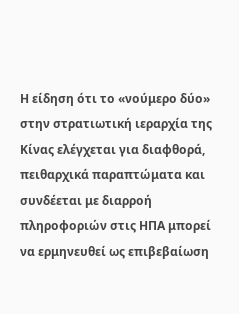Η είδηση ότι το «νούμερο δύο» στην στρατιωτική ιεραρχία της Κίνας ελέγχεται για διαφθορά, πειθαρχικά παραπτώματα και συνδέεται με διαρροή πληροφοριών στις ΗΠΑ μπορεί να ερμηνευθεί ως επιβεβαίωση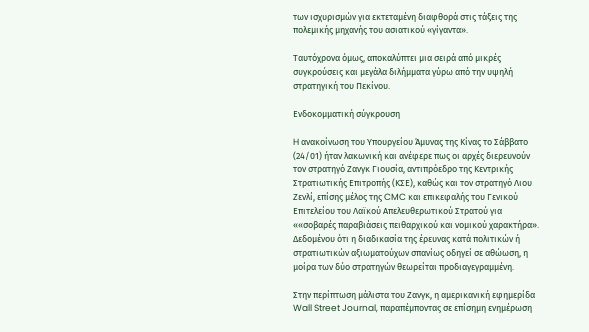των ισχυρισμών για εκτεταμένη διαφθορά στις τάξεις της πολεμικής μηχανής του ασιατικού «γίγαντα».

Ταυτόχρονα όμως, αποκαλύπτει μια σειρά από μικρές συγκρούσεις και μεγάλα διλήμματα γύρω από την υψηλή στρατηγική του Πεκίνου.

Ενδοκομματική σύγκρουση

H ανακοίνωση του Υπουργείου Άμυνας της Κίνας το Σάββατο (24/01) ήταν λακωνική και ανέφερε πως οι αρχές διερευνούν τον στρατηγό Ζανγκ Γιουσία, αντιπρόεδρο της Κεντρικής Στρατιωτικής Επιτροπής (ΚΣΕ), καθώς και τον στρατηγό Λιου Ζενλί, επίσης μέλος της CMC και επικεφαλής του Γενικού Επιτελείου του Λαϊκού Απελευθερωτικού Στρατού για ««σοβαρές παραβιάσεις πειθαρχικού και νομικού χαρακτήρα». Δεδομένου ότι η διαδικασία της έρευνας κατά πολιτικών ή στρατιωτικών αξιωματούχων σπανίως οδηγεί σε αθώωση, η μοίρα των δύο στρατηγών θεωρείται προδιαγεγραμμένη.

Στην περίπτωση μάλιστα του Ζανγκ, η αμερικανική εφημερίδα Wall Street Journal, παραπέμποντας σε επίσημη ενημέρωση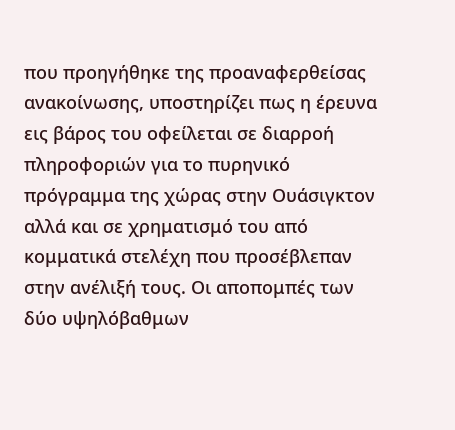που προηγήθηκε της προαναφερθείσας ανακοίνωσης, υποστηρίζει πως η έρευνα εις βάρος του οφείλεται σε διαρροή πληροφοριών για το πυρηνικό πρόγραμμα της χώρας στην Ουάσιγκτον αλλά και σε χρηματισμό του από κομματικά στελέχη που προσέβλεπαν στην ανέλιξή τους. Οι αποπομπές των δύο υψηλόβαθμων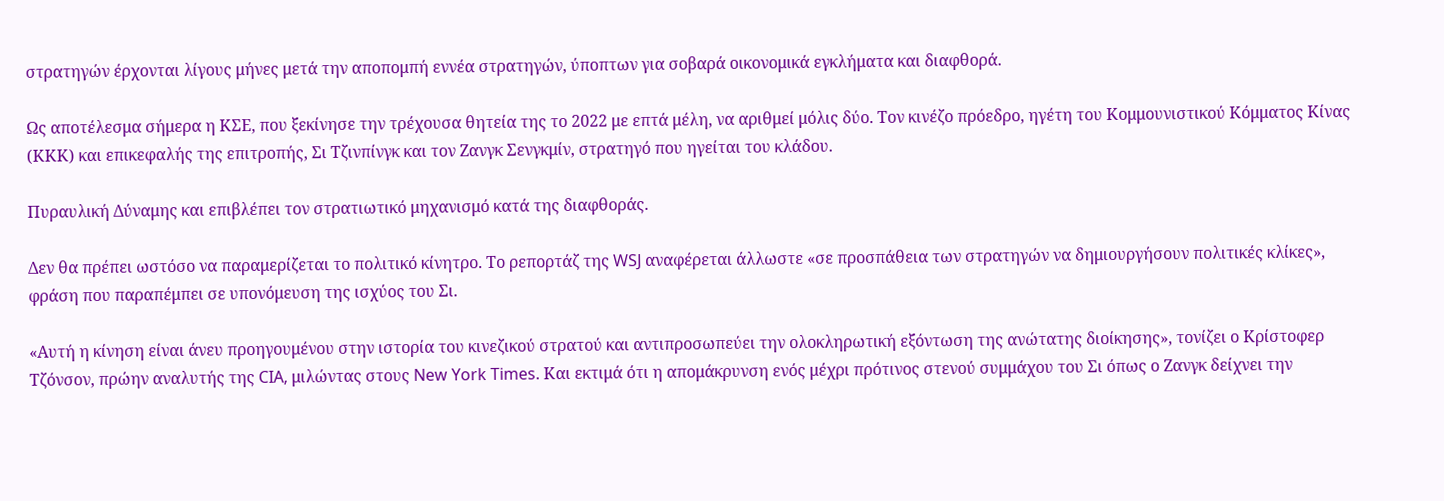στρατηγών έρχονται λίγους μήνες μετά την αποπομπή εννέα στρατηγών, ύποπτων για σοβαρά οικονομικά εγκλήματα και διαφθορά.

Ως αποτέλεσμα σήμερα η ΚΣΕ, που ξεκίνησε την τρέχουσα θητεία της το 2022 με επτά μέλη, να αριθμεί μόλις δύο. Τον κινέζο πρόεδρο, ηγέτη του Κομμουνιστικού Κόμματος Κίνας (ΚΚΚ) και επικεφαλής της επιτροπής, Σι Τζινπίνγκ και τον Ζανγκ Σενγκμίν, στρατηγό που ηγείται του κλάδου.

Πυραυλική Δύναμης και επιβλέπει τον στρατιωτικό μηχανισμό κατά της διαφθοράς.

Δεν θα πρέπει ωστόσο να παραμερίζεται το πολιτικό κίνητρο. Το ρεπορτάζ της WSJ αναφέρεται άλλωστε «σε προσπάθεια των στρατηγών να δημιουργήσουν πολιτικές κλίκες», φράση που παραπέμπει σε υπονόμευση της ισχύος του Σι.

«Αυτή η κίνηση είναι άνευ προηγουμένου στην ιστορία του κινεζικού στρατού και αντιπροσωπεύει την ολοκληρωτική εξόντωση της ανώτατης διοίκησης», τονίζει ο Κρίστοφερ Τζόνσον, πρώην αναλυτής της CIA, μιλώντας στους New York Times. Και εκτιμά ότι η απομάκρυνση ενός μέχρι πρότινος στενού συμμάχου του Σι όπως ο Ζανγκ δείχνει την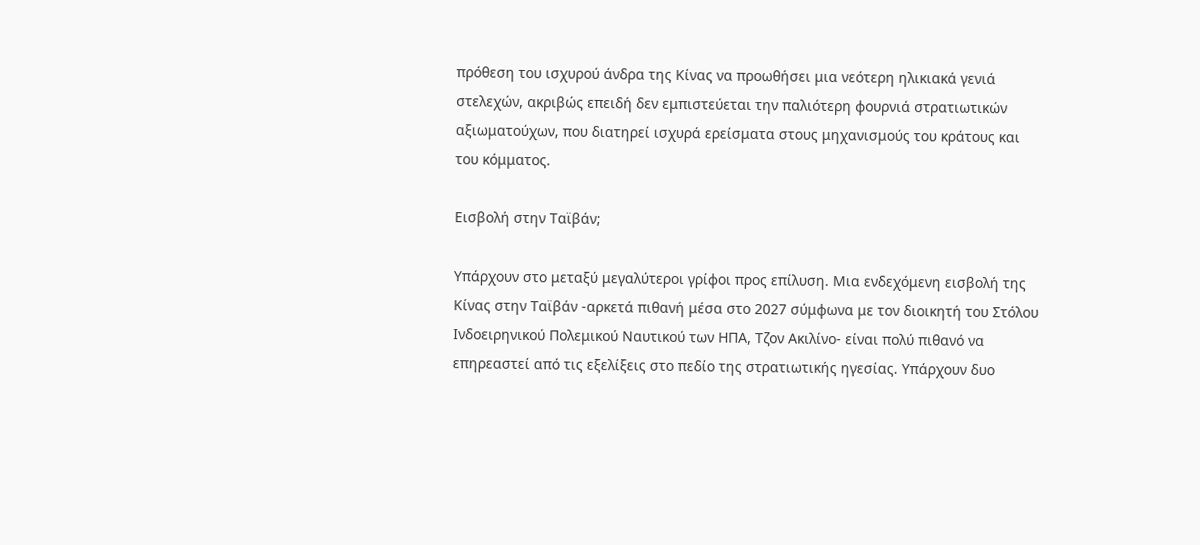πρόθεση του ισχυρού άνδρα της Κίνας να προωθήσει μια νεότερη ηλικιακά γενιά στελεχών, ακριβώς επειδή δεν εμπιστεύεται την παλιότερη φουρνιά στρατιωτικών αξιωματούχων, που διατηρεί ισχυρά ερείσματα στους μηχανισμούς του κράτους και του κόμματος.

Εισβολή στην Ταϊβάν;

Υπάρχουν στο μεταξύ μεγαλύτεροι γρίφοι προς επίλυση. Μια ενδεχόμενη εισβολή της Κίνας στην Ταϊβάν -αρκετά πιθανή μέσα στο 2027 σύμφωνα με τον διοικητή του Στόλου Ινδοειρηνικού Πολεμικού Ναυτικού των ΗΠΑ, Τζον Ακιλίνο- είναι πολύ πιθανό να επηρεαστεί από τις εξελίξεις στο πεδίο της στρατιωτικής ηγεσίας. Υπάρχουν δυο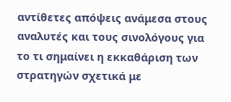αντίθετες απόψεις ανάμεσα στους αναλυτές και τους σινολόγους για το τι σημαίνει η εκκαθάριση των στρατηγών σχετικά με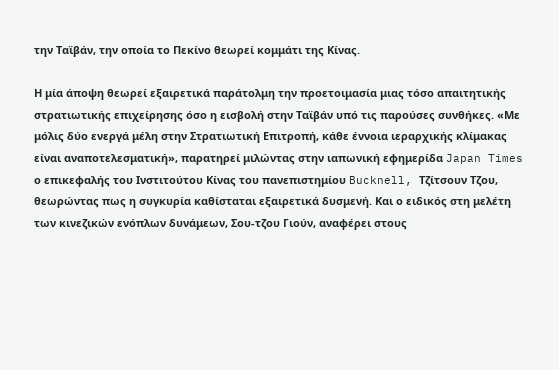την Ταϊβάν, την οποία το Πεκίνο θεωρεί κομμάτι της Κίνας.

Η μία άποψη θεωρεί εξαιρετικά παράτολμη την προετοιμασία μιας τόσο απαιτητικής στρατιωτικής επιχείρησης όσο η εισβολή στην Ταϊβάν υπό τις παρούσες συνθήκες. «Με μόλις δύο ενεργά μέλη στην Στρατιωτική Επιτροπή, κάθε έννοια ιεραρχικής κλίμακας είναι αναποτελεσματική», παρατηρεί μιλώντας στην ιαπωνική εφημερίδα Japan Times ο επικεφαλής του Ινστιτούτου Κίνας του πανεπιστημίου Bucknell, Τζίτσουν Τζου, θεωρώντας πως η συγκυρία καθίσταται εξαιρετικά δυσμενή. Και ο ειδικός στη μελέτη των κινεζικών ενόπλων δυνάμεων, Σου-τζου Γιούν, αναφέρει στους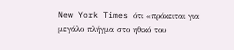New York Times ότι «πρόκειται για μεγάλο πλήγμα στο ηθικό του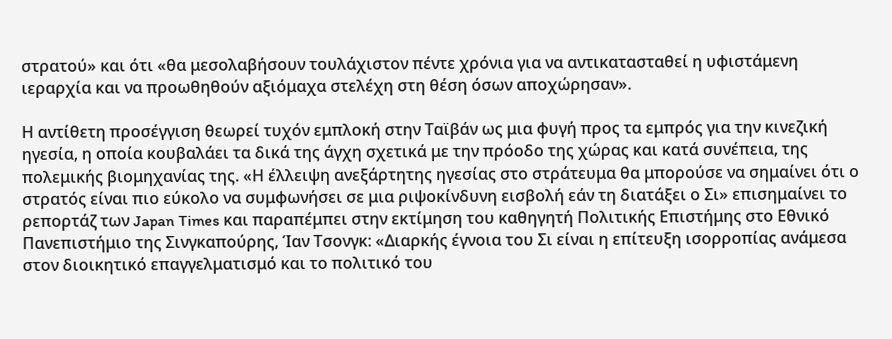στρατού» και ότι «θα μεσολαβήσουν τουλάχιστον πέντε χρόνια για να αντικατασταθεί η υφιστάμενη ιεραρχία και να προωθηθούν αξιόμαχα στελέχη στη θέση όσων αποχώρησαν».

Η αντίθετη προσέγγιση θεωρεί τυχόν εμπλοκή στην Ταϊβάν ως μια φυγή προς τα εμπρός για την κινεζική ηγεσία, η οποία κουβαλάει τα δικά της άγχη σχετικά με την πρόοδο της χώρας και κατά συνέπεια, της πολεμικής βιομηχανίας της. «Η έλλειψη ανεξάρτητης ηγεσίας στο στράτευμα θα μπορούσε να σημαίνει ότι ο στρατός είναι πιο εύκολο να συμφωνήσει σε μια ριψοκίνδυνη εισβολή εάν τη διατάξει ο Σι» επισημαίνει το ρεπορτάζ των Japan Times και παραπέμπει στην εκτίμηση του καθηγητή Πολιτικής Επιστήμης στο Εθνικό Πανεπιστήμιο της Σινγκαπούρης, Ίαν Τσονγκ: «Διαρκής έγνοια του Σι είναι η επίτευξη ισορροπίας ανάμεσα στον διοικητικό επαγγελματισμό και το πολιτικό του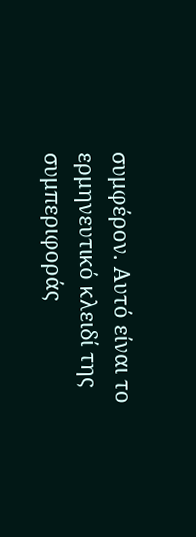συμφέρον. Αυτό είναι το ερμηνευτικό κλειδί της συμπεριφοράς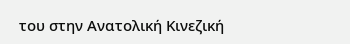του στην Ανατολική Κινεζική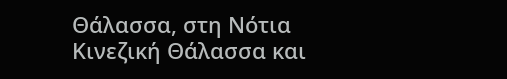Θάλασσα, στη Νότια Κινεζική Θάλασσα και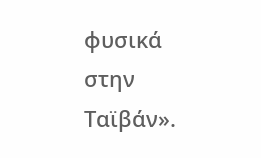φυσικά στην Ταϊβάν».